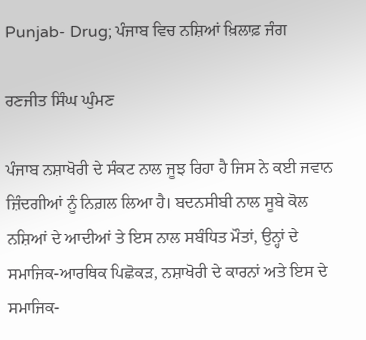Punjab- Drug; ਪੰਜਾਬ ਵਿਚ ਨਸ਼ਿਆਂ ਖ਼ਿਲਾਫ਼ ਜੰਗ

ਰਣਜੀਤ ਸਿੰਘ ਘੁੰਮਣ

ਪੰਜਾਬ ਨਸ਼ਾਖੋਰੀ ਦੇ ਸੰਕਟ ਨਾਲ ਜੂਝ ਰਿਹਾ ਹੈ ਜਿਸ ਨੇ ਕਈ ਜਵਾਨ ਜ਼ਿੰਦਗੀਆਂ ਨੂੰ ਨਿਗ਼ਲ ਲਿਆ ਹੈ। ਬਦਨਸੀਬੀ ਨਾਲ ਸੂਬੇ ਕੋਲ ਨਸ਼ਿਆਂ ਦੇ ਆਦੀਆਂ ਤੇ ਇਸ ਨਾਲ ਸਬੰਧਿਤ ਮੌਤਾਂ, ਉਨ੍ਹਾਂ ਦੇ ਸਮਾਜਿਕ-ਆਰਥਿਕ ਪਿਛੋਕੜ, ਨਸ਼ਾਖੋਰੀ ਦੇ ਕਾਰਨਾਂ ਅਤੇ ਇਸ ਦੇ ਸਮਾਜਿਕ-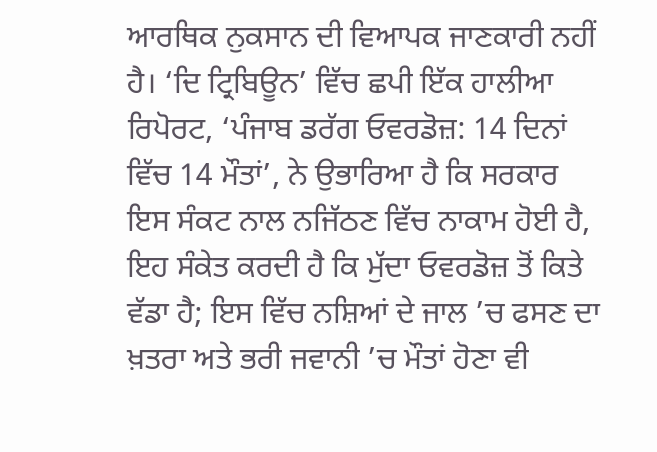ਆਰਥਿਕ ਨੁਕਸਾਨ ਦੀ ਵਿਆਪਕ ਜਾਣਕਾਰੀ ਨਹੀਂ ਹੈ। ‘ਦਿ ਟ੍ਰਿਬਿਊਨ’ ਵਿੱਚ ਛਪੀ ਇੱਕ ਹਾਲੀਆ ਰਿਪੋਰਟ, ‘ਪੰਜਾਬ ਡਰੱਗ ਓਵਰਡੋਜ਼: 14 ਦਿਨਾਂ ਵਿੱਚ 14 ਮੌਤਾਂ’, ਨੇ ਉਭਾਰਿਆ ਹੈ ਕਿ ਸਰਕਾਰ ਇਸ ਸੰਕਟ ਨਾਲ ਨਜਿੱਠਣ ਵਿੱਚ ਨਾਕਾਮ ਹੋਈ ਹੈ, ਇਹ ਸੰਕੇਤ ਕਰਦੀ ਹੈ ਕਿ ਮੁੱਦਾ ਓਵਰਡੋਜ਼ ਤੋਂ ਕਿਤੇ ਵੱਡਾ ਹੈ; ਇਸ ਵਿੱਚ ਨਸ਼ਿਆਂ ਦੇ ਜਾਲ ’ਚ ਫਸਣ ਦਾ ਖ਼ਤਰਾ ਅਤੇ ਭਰੀ ਜਵਾਨੀ ’ਚ ਮੌਤਾਂ ਹੋਣਾ ਵੀ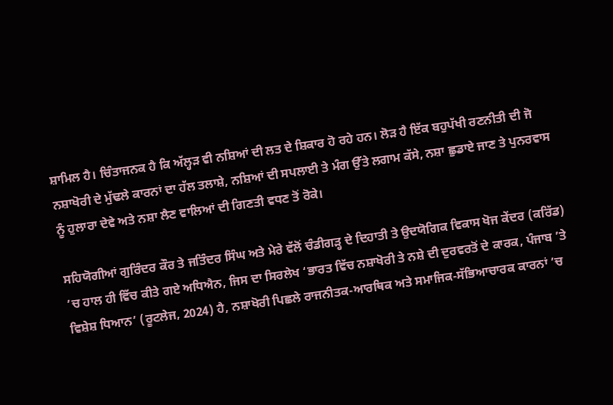ਸ਼ਾਮਿਲ ਹੈ। ਚਿੰਤਾਜਨਕ ਹੈ ਕਿ ਅੱਲ੍ਹੜ ਵੀ ਨਸ਼ਿਆਂ ਦੀ ਲਤ ਦੇ ਸ਼ਿਕਾਰ ਹੋ ਰਹੇ ਹਨ। ਲੋੜ ਹੈ ਇੱਕ ਬਹੁਪੱਖੀ ਰਣਨੀਤੀ ਦੀ ਜੋ ਨਸ਼ਾਖੋਰੀ ਦੇ ਮੁੱਢਲੇ ਕਾਰਨਾਂ ਦਾ ਹੱਲ ਤਲਾਸ਼ੇ, ਨਸ਼ਿਆਂ ਦੀ ਸਪਲਾਈ ਤੇ ਮੰਗ ਉੱਤੇ ਲਗਾਮ ਕੱਸੇ, ਨਸ਼ਾ ਛੁਡਾਏ ਜਾਣ ਤੇ ਪੁਨਰਵਾਸ ਨੂੰ ਹੁਲਾਰਾ ਦੇਵੇ ਅਤੇ ਨਸ਼ਾ ਲੈਣ ਵਾਲਿਆਂ ਦੀ ਗਿਣਤੀ ਵਧਣ ਤੋਂ ਰੋਕੇ।

ਸਹਿਯੋਗੀਆਂ ਗੁਰਿੰਦਰ ਕੌਰ ਤੇ ਜਤਿੰਦਰ ਸਿੰਘ ਅਤੇ ਮੇਰੇ ਵੱਲੋਂ ਚੰਡੀਗੜ੍ਹ ਦੇ ਦਿਹਾਤੀ ਤੇ ਉਦਯੋਗਿਕ ਵਿਕਾਸ ਖੋਜ ਕੇਂਦਰ (ਕਰਿੱਡ) ’ਚ ਹਾਲ ਹੀ ਵਿੱਚ ਕੀਤੇ ਗਏ ਅਧਿਐਨ, ਜਿਸ ਦਾ ਸਿਰਲੇਖ ‘ਭਾਰਤ ਵਿੱਚ ਨਸ਼ਾਖੋਰੀ ਤੇ ਨਸ਼ੇ ਦੀ ਦੁਰਵਰਤੋਂ ਦੇ ਕਾਰਕ, ਪੰਜਾਬ ’ਤੇ ਵਿਸ਼ੇਸ਼ ਧਿਆਨ’ (ਰੂਟਲੇਜ, 2024) ਹੈ, ਨਸ਼ਾਖੋਰੀ ਪਿਛਲੇ ਰਾਜਨੀਤਕ-ਆਰਥਿਕ ਅਤੇ ਸਮਾਜਿਕ-ਸੱਭਿਆਚਾਰਕ ਕਾਰਨਾਂ ’ਚ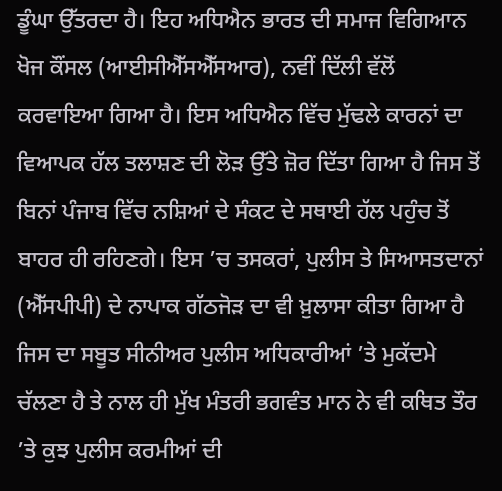ਡੂੰਘਾ ਉੱਤਰਦਾ ਹੈ। ਇਹ ਅਧਿਐਨ ਭਾਰਤ ਦੀ ਸਮਾਜ ਵਿਗਿਆਨ ਖੋਜ ਕੌਂਸਲ (ਆਈਸੀਐੱਸਐੱਸਆਰ), ਨਵੀਂ ਦਿੱਲੀ ਵੱਲੋਂ ਕਰਵਾਇਆ ਗਿਆ ਹੈ। ਇਸ ਅਧਿਐਨ ਵਿੱਚ ਮੁੱਢਲੇ ਕਾਰਨਾਂ ਦਾ ਵਿਆਪਕ ਹੱਲ ਤਲਾਸ਼ਣ ਦੀ ਲੋੜ ਉੱਤੇ ਜ਼ੋਰ ਦਿੱਤਾ ਗਿਆ ਹੈ ਜਿਸ ਤੋਂ ਬਿਨਾਂ ਪੰਜਾਬ ਵਿੱਚ ਨਸ਼ਿਆਂ ਦੇ ਸੰਕਟ ਦੇ ਸਥਾਈ ਹੱਲ ਪਹੁੰਚ ਤੋਂ ਬਾਹਰ ਹੀ ਰਹਿਣਗੇ। ਇਸ ’ਚ ਤਸਕਰਾਂ, ਪੁਲੀਸ ਤੇ ਸਿਆਸਤਦਾਨਾਂ (ਐੱਸਪੀਪੀ) ਦੇ ਨਾਪਾਕ ਗੱਠਜੋੜ ਦਾ ਵੀ ਖ਼ੁਲਾਸਾ ਕੀਤਾ ਗਿਆ ਹੈ ਜਿਸ ਦਾ ਸਬੂਤ ਸੀਨੀਅਰ ਪੁਲੀਸ ਅਧਿਕਾਰੀਆਂ ’ਤੇ ਮੁਕੱਦਮੇ ਚੱਲਣਾ ਹੈ ਤੇ ਨਾਲ ਹੀ ਮੁੱਖ ਮੰਤਰੀ ਭਗਵੰਤ ਮਾਨ ਨੇ ਵੀ ਕਥਿਤ ਤੌਰ ’ਤੇ ਕੁਝ ਪੁਲੀਸ ਕਰਮੀਆਂ ਦੀ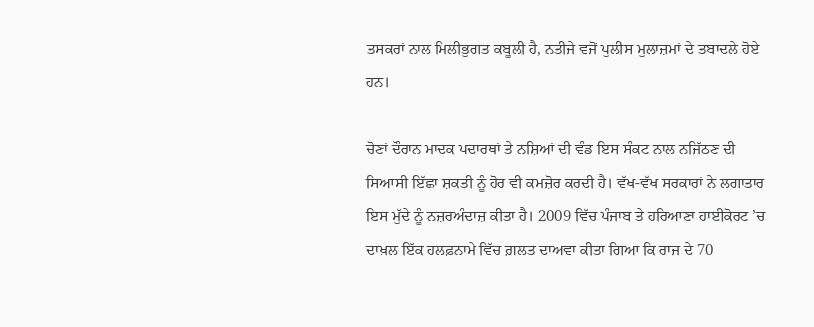ਤਸਕਰਾਂ ਨਾਲ ਮਿਲੀਭੁਗਤ ਕਬੂਲੀ ਹੈ, ਨਤੀਜੇ ਵਜੋਂ ਪੁਲੀਸ ਮੁਲਾਜ਼ਮਾਂ ਦੇ ਤਬਾਦਲੇ ਹੋਏ ਹਨ।

ਚੋਣਾਂ ਦੌਰਾਨ ਮਾਦਕ ਪਦਾਰਥਾਂ ਤੇ ਨਸ਼ਿਆਂ ਦੀ ਵੰਡ ਇਸ ਸੰਕਟ ਨਾਲ ਨਜਿੱਠਣ ਦੀ ਸਿਆਸੀ ਇੱਛਾ ਸ਼ਕਤੀ ਨੂੰ ਹੋਰ ਵੀ ਕਮਜ਼ੋਰ ਕਰਦੀ ਹੈ। ਵੱਖ-ਵੱਖ ਸਰਕਾਰਾਂ ਨੇ ਲਗਾਤਾਰ ਇਸ ਮੁੱਦੇ ਨੂੰ ਨਜ਼ਰਅੰਦਾਜ਼ ਕੀਤਾ ਹੈ। 2009 ਵਿੱਚ ਪੰਜਾਬ ਤੇ ਹਰਿਆਣਾ ਹਾਈਕੋਰਟ ’ਚ ਦਾਖ਼ਲ ਇੱਕ ਹਲਫ਼ਨਾਮੇ ਵਿੱਚ ਗ਼ਲਤ ਦਾਅਵਾ ਕੀਤਾ ਗਿਆ ਕਿ ਰਾਜ ਦੇ 70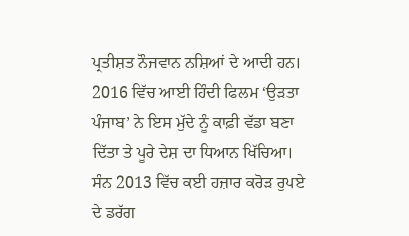ਪ੍ਰਤੀਸ਼ਤ ਨੌਜਵਾਨ ਨਸ਼ਿਆਂ ਦੇ ਆਦੀ ਹਨ। 2016 ਵਿੱਚ ਆਈ ਹਿੰਦੀ ਫਿਲਮ ‘ਉੜਤਾ ਪੰਜਾਬ’ ਨੇ ਇਸ ਮੁੱਦੇ ਨੂੰ ਕਾਫ਼ੀ ਵੱਡਾ ਬਣਾ ਦਿੱਤਾ ਤੇ ਪੂਰੇ ਦੇਸ਼ ਦਾ ਧਿਆਨ ਖਿੱਚਿਆ। ਸੰਨ 2013 ਵਿੱਚ ਕਈ ਹਜ਼ਾਰ ਕਰੋੜ ਰੁਪਏ ਦੇ ਡਰੱਗ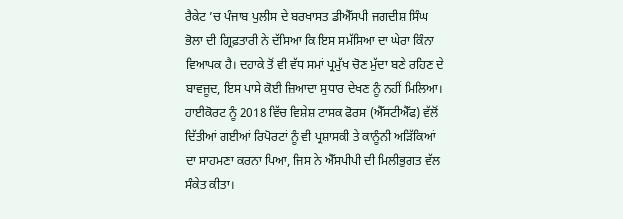ਰੈਕੇਟ ’ਚ ਪੰਜਾਬ ਪੁਲੀਸ ਦੇ ਬਰਖਾਸਤ ਡੀਐੱਸਪੀ ਜਗਦੀਸ਼ ਸਿੰਘ ਭੋਲਾ ਦੀ ਗ੍ਰਿਫ਼ਤਾਰੀ ਨੇ ਦੱਸਿਆ ਕਿ ਇਸ ਸਮੱਸਿਆ ਦਾ ਘੇਰਾ ਕਿੰਨਾ ਵਿਆਪਕ ਹੈ। ਦਹਾਕੇ ਤੋਂ ਵੀ ਵੱਧ ਸਮਾਂ ਪ੍ਰਮੁੱਖ ਚੋਣ ਮੁੱਦਾ ਬਣੇ ਰਹਿਣ ਦੇ ਬਾਵਜੂਦ, ਇਸ ਪਾਸੇ ਕੋਈ ਜ਼ਿਆਦਾ ਸੁਧਾਰ ਦੇਖਣ ਨੂੰ ਨਹੀਂ ਮਿਲਿਆ। ਹਾਈਕੋਰਟ ਨੂੰ 2018 ਵਿੱਚ ਵਿਸ਼ੇਸ਼ ਟਾਸਕ ਫੋਰਸ (ਐੱਸਟੀਐੱਫ) ਵੱਲੋਂ ਦਿੱਤੀਆਂ ਗਈਆਂ ਰਿਪੋਰਟਾਂ ਨੂੰ ਵੀ ਪ੍ਰਸ਼ਾਸਕੀ ਤੇ ਕਾਨੂੰਨੀ ਅੜਿੱਕਿਆਂ ਦਾ ਸਾਹਮਣਾ ਕਰਨਾ ਪਿਆ, ਜਿਸ ਨੇ ਐੱਸਪੀਪੀ ਦੀ ਮਿਲੀਭੁਗਤ ਵੱਲ ਸੰਕੇਤ ਕੀਤਾ।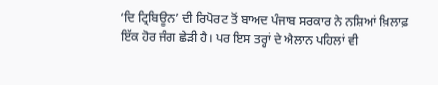‘ਦਿ ਟ੍ਰਿਬਿਊਨ’ ਦੀ ਰਿਪੋਰਟ ਤੋਂ ਬਾਅਦ ਪੰਜਾਬ ਸਰਕਾਰ ਨੇ ਨਸ਼ਿਆਂ ਖ਼ਿਲਾਫ਼ ਇੱਕ ਹੋਰ ਜੰਗ ਛੇੜੀ ਹੈ। ਪਰ ਇਸ ਤਰ੍ਹਾਂ ਦੇ ਐਲਾਨ ਪਹਿਲਾਂ ਵੀ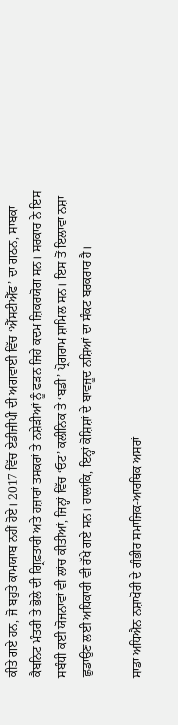ਕੀਤੇ ਗਏ ਹਨ, ਜੋ ਬਹੁਤੇ ਕਾਮਯਾਬ ਨਹੀਂ ਹੋਏ। 2017 ਵਿੱਚ ਏਡੀਜੀਪੀ ਦੀ ਅਗਵਾਈ ਵਿੱਚ ‘ਐੱਸਟੀਐੱਫ’ ਦਾ ਗਠਨ, ਸਾਬਕਾ ਕੈਬਨਿਟ ਮੰਤਰੀ ਤੇ ਭੋਲੇ ਦੀ ਗ੍ਰਿਫ਼ਤਾਰੀ ਅਤੇ ਹਜ਼ਾਰਾਂ ਤਸਕਰਾਂ ਤੇ ਨਸ਼ੇੜੀਆਂ ਨੂੰ ਫੜਨ ਜਿਹੇ ਕਦਮ ਜ਼ਿਕਰਯੋਗ ਸਨ। ਸਰਕਾਰ ਨੇ ਇਸ ਸਬੰਧੀ ਕਈ ਯੋਜਨਾਵਾਂ ਵੀ ਲਾਂਚ ਕੀਤੀਆਂ, ਜਿਨ੍ਹਾਂ ਵਿੱਚ ‘ਓਟ’ ਕਲੀਨਿਕ ਤੇ ‘ਬਡੀ’ ਪ੍ਰੋਗਰਾਮ ਸ਼ਾਮਿਲ ਸਨ। ਇਸ ਤੋਂ ਇਲਾਵਾ ਨਸ਼ਾ ਛੁਡਾਉਣ ਲਈ ਅਧਿਕਾਰੀ ਵੀ ਰੱਖੇ ਗਏ ਸਨ। ਹਾਲਾਂਕਿ, ਇਨ੍ਹਾਂ ਕੋਸ਼ਿਸ਼ਾਂ ਦੇ ਬਾਵਜੂਦ ਨਸ਼ਿਆਂ ਦਾ ਸੰਕਟ ਬਰਕਰਾਰ ਹੈ।

ਸਾਡਾ ਅਧਿਐਨ ਨਸ਼ਾਖੋਰੀ ਦੇ ਗੰਭੀਰ ਸਮਾਜਿਕ-ਆਰਥਿਕ ਅਸਰਾਂ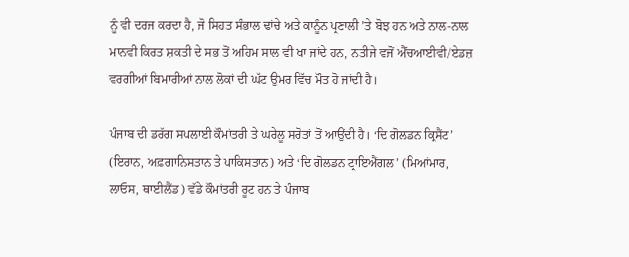ਨੂੰ ਵੀ ਦਰਜ ਕਰਦਾ ਹੈ, ਜੋ ਸਿਹਤ ਸੰਭਾਲ ਢਾਂਚੇ ਅਤੇ ਕਾਨੂੰਨ ਪ੍ਰਣਾਲੀ ’ਤੇ ਬੋਝ ਹਨ ਅਤੇ ਨਾਲ-ਨਾਲ ਮਾਨਵੀ ਕਿਰਤ ਸ਼ਕਤੀ ਦੇ ਸਭ ਤੋਂ ਅਹਿਮ ਸਾਲ ਵੀ ਖਾ ਜਾਂਦੇ ਹਨ, ਨਤੀਜੇ ਵਜੋਂ ਐੱਚਆਈਵੀ/ਏਡਜ਼ ਵਰਗੀਆਂ ਬਿਮਾਰੀਆਂ ਨਾਲ ਲੋਕਾਂ ਦੀ ਘੱਟ ਉਮਰ ਵਿੱਚ ਮੌਤ ਹੋ ਜਾਂਦੀ ਹੈ।

ਪੰਜਾਬ ਦੀ ਡਰੱਗ ਸਪਲਾਈ ਕੌਮਾਂਤਰੀ ਤੇ ਘਰੇਲੂ ਸਰੋਤਾਂ ਤੋਂ ਆਉਂਦੀ ਹੈ। ‘ਦਿ ਗੋਲਡਨ ਕ੍ਰਿਸੈਂਟ’ (ਇਰਾਨ, ਅਫ਼ਗਾਨਿਸਤਾਨ ਤੇ ਪਾਕਿਸਤਾਨ) ਅਤੇ ‘ਦਿ ਗੋਲਡਨ ਟ੍ਰਾਇਐਂਗਲ’ (ਮਿਆਂਮਾਰ, ਲਾਓਸ, ਥਾਈਲੈਂਡ) ਵੱਡੇ ਕੌਮਾਂਤਰੀ ਰੂਟ ਹਨ ਤੇ ਪੰਜਾਬ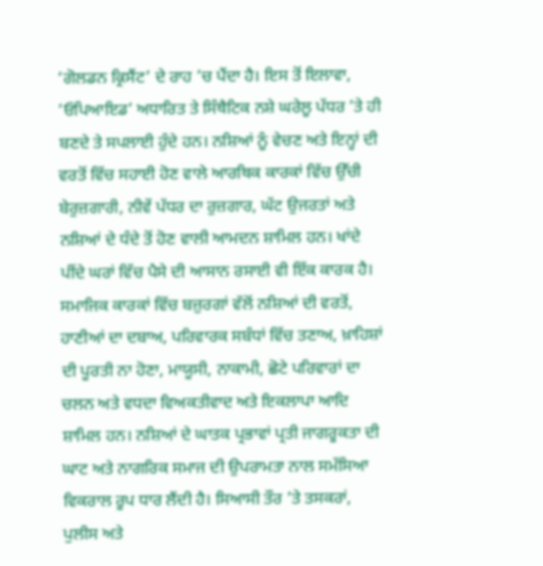‘ਗੋਲਡਨ ਕ੍ਰਿਸੈਂਟ’ ਦੇ ਰਾਹ ’ਚ ਪੈਂਦਾ ਹੈ। ਇਸ ਤੋਂ ਇਲਾਵਾ, ‘ਓਪਿਆਇਡ’ ਅਧਾਰਿਤ ਤੇ ਸਿੰਥੈਟਿਕ ਨਸ਼ੇ ਘਰੇਲੂ ਪੱਧਰ ’ਤੇ ਹੀ ਬਣਦੇ ਤੇ ਸਪਲਾਈ ਹੁੰਦੇ ਹਨ। ਨਸ਼ਿਆਂ ਨੂੰ ਵੇਚਣ ਅਤੇ ਇਨ੍ਹਾਂ ਦੀ ਵਰਤੋਂ ਵਿੱਚ ਸਹਾਈ ਹੋਣ ਵਾਲੇ ਆਰਥਿਕ ਕਾਰਕਾਂ ਵਿੱਚ ਉੱਚੀ ਬੇਰੁਜ਼ਗਾਰੀ, ਨੀਵੇਂ ਪੱਧਰ ਦਾ ਰੁਜ਼ਗਾਰ, ਘੱਟ ਉਜਰਤਾਂ ਅਤੇ ਨਸ਼ਿਆਂ ਦੇ ਧੰਦੇ ਤੋਂ ਹੋਣ ਵਾਲੀ ਆਮਦਨ ਸ਼ਾਮਿਲ ਹਨ। ਖਾਂਦੇ ਪੀਂਦੇ ਘਰਾਂ ਵਿੱਚ ਪੈਸੇ ਦੀ ਆਸਾਨ ਰਸਾਈ ਵੀ ਇੱਕ ਕਾਰਕ ਹੈ। ਸਮਾਜਿਕ ਕਾਰਕਾਂ ਵਿੱਚ ਬਜ਼ੁਰਗਾਂ ਵੱਲੋਂ ਨਸ਼ਿਆਂ ਦੀ ਵਰਤੋਂ, ਹਾਣੀਆਂ ਦਾ ਦਬਾਅ, ਪਰਿਵਾਰਕ ਸਬੰਧਾਂ ਵਿੱਚ ਤਣਾਅ, ਖ਼ਾਹਿਸ਼ਾਂ ਦੀ ਪੂਰਤੀ ਨਾ ਹੋਣਾ, ਮਾਯੂਸੀ, ਨਾਕਾਮੀ, ਛੋਟੇ ਪਰਿਵਾਰਾਂ ਦਾ ਚਲਨ ਅਤੇ ਵਧਦਾ ਵਿਅਕਤੀਵਾਦ ਅਤੇ ਇਕਲਾਪਾ ਆਦਿ ਸ਼ਾਮਿਲ ਹਨ। ਨਸ਼ਿਆਂ ਦੇ ਘਾਤਕ ਪ੍ਰਭਾਵਾਂ ਪ੍ਰਤੀ ਜਾਗਰੂਕਤਾ ਦੀ ਘਾਟ ਅਤੇ ਨਾਗਰਿਕ ਸਮਾਜ ਦੀ ਉਪਰਾਮਤਾ ਨਾਲ ਸਮੱਸਿਆ ਵਿਕਰਾਲ ਰੂਪ ਧਾਰ ਲੈਂਦੀ ਹੈ। ਸਿਆਸੀ ਤੌਰ ’ਤੇ ਤਸਕਰਾਂ, ਪੁਲੀਸ ਅਤੇ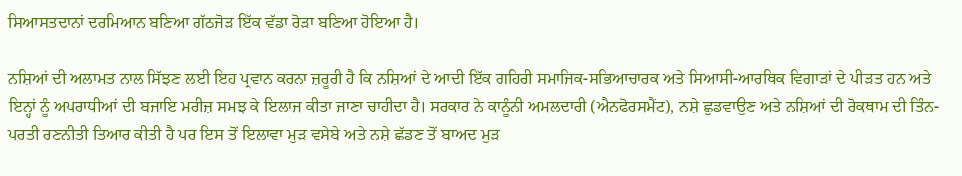ਸਿਆਸਤਦਾਨਾਂ ਦਰਮਿਆਨ ਬਣਿਆ ਗੱਠਜੋੜ ਇੱਕ ਵੱਡਾ ਰੋੜਾ ਬਣਿਆ ਹੋਇਆ ਹੈ।

ਨਸ਼ਿਆਂ ਦੀ ਅਲਾਮਤ ਨਾਲ ਸਿੱਝਣ ਲਈ ਇਹ ਪ੍ਰਵਾਨ ਕਰਨਾ ਜ਼ਰੂਰੀ ਹੈ ਕਿ ਨਸ਼ਿਆਂ ਦੇ ਆਦੀ ਇੱਕ ਗਹਿਰੀ ਸਮਾਜਿਕ-ਸਭਿਆਚਾਰਕ ਅਤੇ ਸਿਆਸੀ-ਆਰਥਿਕ ਵਿਗਾੜਾਂ ਦੇ ਪੀੜਤ ਹਨ ਅਤੇ ਇਨ੍ਹਾਂ ਨੂੰ ਅਪਰਾਧੀਆਂ ਦੀ ਬਜਾਇ ਮਰੀਜ਼ ਸਮਝ ਕੇ ਇਲਾਜ ਕੀਤਾ ਜਾਣਾ ਚਾਹੀਦਾ ਹੈ। ਸਰਕਾਰ ਨੇ ਕਾਨੂੰਨੀ ਅਮਲਦਾਰੀ (ਐਨਫੋਰਸਮੈਂਟ), ਨਸ਼ੇ ਛੁਡਵਾਉਣ ਅਤੇ ਨਸ਼ਿਆਂ ਦੀ ਰੋਕਥਾਮ ਦੀ ਤਿੰਨ-ਪਰਤੀ ਰਣਨੀਤੀ ਤਿਆਰ ਕੀਤੀ ਹੈ ਪਰ ਇਸ ਤੋਂ ਇਲਾਵਾ ਮੁੜ ਵਸੇਬੇ ਅਤੇ ਨਸ਼ੇ ਛੱਡਣ ਤੋਂ ਬਾਅਦ ਮੁੜ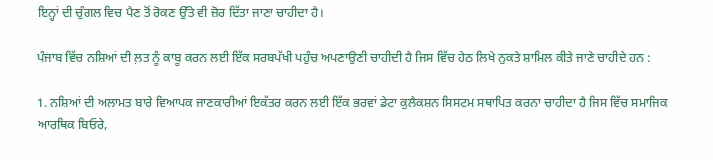ਇਨ੍ਹਾਂ ਦੀ ਚੁੰਗਲ ਵਿਚ ਪੈਣ ਤੋਂ ਰੋਕਣ ਉੱਤੇ ਵੀ ਜ਼ੋਰ ਦਿੱਤਾ ਜਾਣਾ ਚਾਹੀਦਾ ਹੈ।

ਪੰਜਾਬ ਵਿੱਚ ਨਸ਼ਿਆਂ ਦੀ ਲ਼ਤ ਨੂੰ ਕਾਬੂ ਕਰਨ ਲਈ ਇੱਕ ਸਰਬਪੱਖੀ ਪਹੁੰਚ ਅਪਣਾਉਣੀ ਚਾਹੀਦੀ ਹੈ ਜਿਸ ਵਿੱਚ ਹੇਠ ਲਿਖੇ ਨੁਕਤੇ ਸ਼ਾਮਿਲ ਕੀਤੇ ਜਾਣੇ ਚਾਹੀਦੇ ਹਨ :

1. ਨਸ਼ਿਆਂ ਦੀ ਅਲਾਮਤ ਬਾਰੇ ਵਿਆਪਕ ਜਾਣਕਾਰੀਆਂ ਇਕੱਤਰ ਕਰਨ ਲਈ ਇੱਕ ਭਰਵਾਂ ਡੇਟਾ ਕੁਲੈਕਸ਼ਨ ਸਿਸਟਮ ਸਥਾਪਿਤ ਕਰਨਾ ਚਾਹੀਦਾ ਹੈ ਜਿਸ ਵਿੱਚ ਸਮਾਜਿਕ ਆਰਥਿਕ ਬਿਓਰੇ,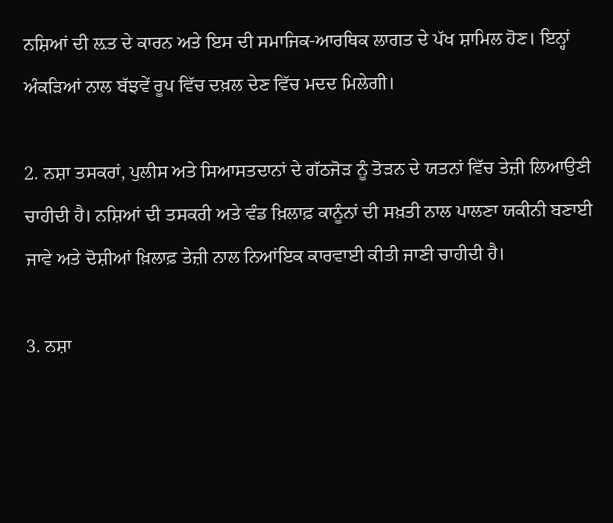ਨਸ਼ਿਆਂ ਦੀ ਲ਼ਤ ਦੇ ਕਾਰਨ ਅਤੇ ਇਸ ਦੀ ਸਮਾਜਿਕ-ਆਰਥਿਕ ਲਾਗਤ ਦੇ ਪੱਖ ਸ਼ਾਮਿਲ ਹੋਣ। ਇਨ੍ਹਾਂ ਅੰਕੜਿਆਂ ਨਾਲ ਬੱਝਵੇਂ ਰੂਪ ਵਿੱਚ ਦਖ਼ਲ ਦੇਣ ਵਿੱਚ ਮਦਦ ਮਿਲੇਗੀ।

2. ਨਸ਼ਾ ਤਸਕਰਾਂ, ਪੁਲੀਸ ਅਤੇ ਸਿਆਸਤਦਾਨਾਂ ਦੇ ਗੱਠਜੋੜ ਨੂੰ ਤੋੜਨ ਦੇ ਯਤਨਾਂ ਵਿੱਚ ਤੇਜ਼ੀ ਲਿਆਉਣੀ ਚਾਹੀਦੀ ਹੈ। ਨਸ਼ਿਆਂ ਦੀ ਤਸਕਰੀ ਅਤੇ ਵੰਡ ਖ਼ਿਲਾਫ਼ ਕਾਨੂੰਨਾਂ ਦੀ ਸਖ਼ਤੀ ਨਾਲ ਪਾਲਣਾ ਯਕੀਨੀ ਬਣਾਈ ਜਾਵੇ ਅਤੇ ਦੋਸ਼ੀਆਂ ਖ਼ਿਲਾਫ਼ ਤੇਜ਼ੀ ਨਾਲ ਨਿਆਂਇਕ ਕਾਰਵਾਈ ਕੀਤੀ ਜਾਣੀ ਚਾਹੀਦੀ ਹੈ।

3. ਨਸ਼ਾ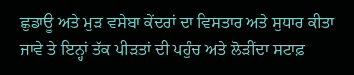ਛੁਡਾਊ ਅਤੇ ਮੁੜ ਵਸੇਬਾ ਕੇਂਦਰਾਂ ਦਾ ਵਿਸਤਾਰ ਅਤੇ ਸੁਧਾਰ ਕੀਤਾ ਜਾਵੇ ਤੇ ਇਨ੍ਹਾਂ ਤੱਕ ਪੀੜਤਾਂ ਦੀ ਪਹੁੰਚ ਅਤੇ ਲੋੜੀਂਦਾ ਸਟਾਫ਼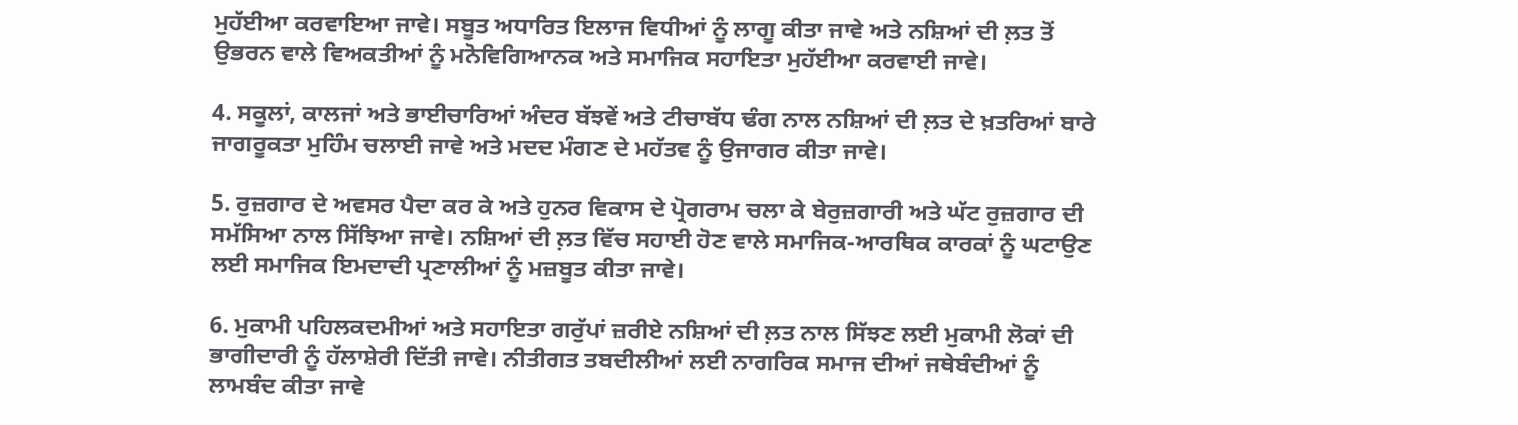ਮੁਹੱਈਆ ਕਰਵਾਇਆ ਜਾਵੇ। ਸਬੂਤ ਅਧਾਰਿਤ ਇਲਾਜ ਵਿਧੀਆਂ ਨੂੰ ਲਾਗੂ ਕੀਤਾ ਜਾਵੇ ਅਤੇ ਨਸ਼ਿਆਂ ਦੀ ਲ਼ਤ ਤੋਂ ਉਭਰਨ ਵਾਲੇ ਵਿਅਕਤੀਆਂ ਨੂੰ ਮਨੋਵਿਗਿਆਨਕ ਅਤੇ ਸਮਾਜਿਕ ਸਹਾਇਤਾ ਮੁਹੱਈਆ ਕਰਵਾਈ ਜਾਵੇ।

4. ਸਕੂਲਾਂ, ਕਾਲਜਾਂ ਅਤੇ ਭਾਈਚਾਰਿਆਂ ਅੰਦਰ ਬੱਝਵੇਂ ਅਤੇ ਟੀਚਾਬੱਧ ਢੰਗ ਨਾਲ ਨਸ਼ਿਆਂ ਦੀ ਲ਼ਤ ਦੇ ਖ਼ਤਰਿਆਂ ਬਾਰੇ ਜਾਗਰੂਕਤਾ ਮੁਹਿੰਮ ਚਲਾਈ ਜਾਵੇ ਅਤੇ ਮਦਦ ਮੰਗਣ ਦੇ ਮਹੱਤਵ ਨੂੰ ਉਜਾਗਰ ਕੀਤਾ ਜਾਵੇ।

5. ਰੁਜ਼ਗਾਰ ਦੇ ਅਵਸਰ ਪੈਦਾ ਕਰ ਕੇ ਅਤੇ ਹੁਨਰ ਵਿਕਾਸ ਦੇ ਪ੍ਰੋਗਰਾਮ ਚਲਾ ਕੇ ਬੇਰੁਜ਼ਗਾਰੀ ਅਤੇ ਘੱਟ ਰੁਜ਼ਗਾਰ ਦੀ ਸਮੱਸਿਆ ਨਾਲ ਸਿੱਝਿਆ ਜਾਵੇ। ਨਸ਼ਿਆਂ ਦੀ ਲ਼ਤ ਵਿੱਚ ਸਹਾਈ ਹੋਣ ਵਾਲੇ ਸਮਾਜਿਕ-ਆਰਥਿਕ ਕਾਰਕਾਂ ਨੂੰ ਘਟਾਉਣ ਲਈ ਸਮਾਜਿਕ ਇਮਦਾਦੀ ਪ੍ਰਣਾਲੀਆਂ ਨੂੰ ਮਜ਼ਬੂਤ ਕੀਤਾ ਜਾਵੇ।

6. ਮੁਕਾਮੀ ਪਹਿਲਕਦਮੀਆਂ ਅਤੇ ਸਹਾਇਤਾ ਗਰੁੱਪਾਂ ਜ਼ਰੀਏ ਨਸ਼ਿਆਂ ਦੀ ਲ਼ਤ ਨਾਲ ਸਿੱਝਣ ਲਈ ਮੁਕਾਮੀ ਲੋਕਾਂ ਦੀ ਭਾਗੀਦਾਰੀ ਨੂੰ ਹੱਲਾਸ਼ੇਰੀ ਦਿੱਤੀ ਜਾਵੇ। ਨੀਤੀਗਤ ਤਬਦੀਲੀਆਂ ਲਈ ਨਾਗਰਿਕ ਸਮਾਜ ਦੀਆਂ ਜਥੇਬੰਦੀਆਂ ਨੂੰ ਲਾਮਬੰਦ ਕੀਤਾ ਜਾਵੇ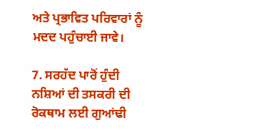ਅਤੇ ਪ੍ਰਭਾਵਿਤ ਪਰਿਵਾਰਾਂ ਨੂੰ ਮਦਦ ਪਹੁੰਚਾਈ ਜਾਵੇ।

7. ਸਰਹੱਦ ਪਾਰੋਂ ਹੁੰਦੀ ਨਸ਼ਿਆਂ ਦੀ ਤਸਕਰੀ ਦੀ ਰੋਕਥਾਮ ਲਈ ਗੁਆਂਢੀ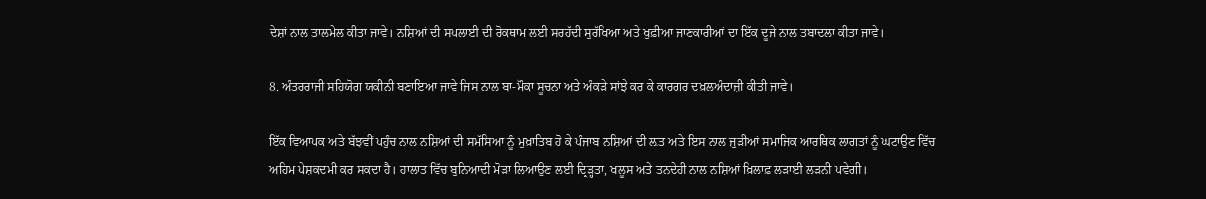ਦੇਸ਼ਾਂ ਨਾਲ ਤਾਲਮੇਲ ਕੀਤਾ ਜਾਵੇ। ਨਸ਼ਿਆਂ ਦੀ ਸਪਲਾਈ ਦੀ ਰੋਕਥਾਮ ਲਈ ਸਰਹੱਦੀ ਸੁਰੱਖਿਆ ਅਤੇ ਖੁਫ਼ੀਆ ਜਾਣਕਾਰੀਆਂ ਦਾ ਇੱਕ ਦੂਜੇ ਨਾਲ ਤਬਾਦਲਾ ਕੀਤਾ ਜਾਵੇ।

8. ਅੰਤਰਰਾਜੀ ਸਹਿਯੋਗ ਯਕੀਨੀ ਬਣਾਇਆ ਜਾਵੇ ਜਿਸ ਨਾਲ ਬਾ-ਮੌਕਾ ਸੂਚਨਾ ਅਤੇ ਅੰਕੜੇ ਸਾਂਝੇ ਕਰ ਕੇ ਕਾਰਗਰ ਦਖ਼ਲਅੰਦਾਜ਼ੀ ਕੀਤੀ ਜਾਵੇ।

ਇੱਕ ਵਿਆਪਕ ਅਤੇ ਬੱਝਵੀਂ ਪਹੁੰਚ ਨਾਲ ਨਸ਼ਿਆਂ ਦੀ ਸਮੱਸਿਆ ਨੂੰ ਮੁਖ਼ਾਤਿਬ ਹੋ ਕੇ ਪੰਜਾਬ ਨਸ਼ਿਆਂ ਦੀ ਲ਼ਤ ਅਤੇ ਇਸ ਨਾਲ ਜੁੜੀਆਂ ਸਮਾਜਿਕ ਆਰਥਿਕ ਲਾਗਤਾਂ ਨੂੰ ਘਟਾਉਣ ਵਿੱਚ ਅਹਿਮ ਪੇਸ਼ਕਦਮੀ ਕਰ ਸਕਦਾ ਹੈ। ਹਾਲਾਤ ਵਿੱਚ ਬੁਨਿਆਦੀ ਮੋੜਾ ਲਿਆਉਣ ਲਈ ਦ੍ਰਿੜ੍ਹਤਾ, ਖਲੂਸ ਅਤੇ ਤਨਦੇਹੀ ਨਾਲ ਨਸ਼ਿਆਂ ਖ਼ਿਲਾਫ਼ ਲੜਾਈ ਲੜਨੀ ਪਵੇਗੀ।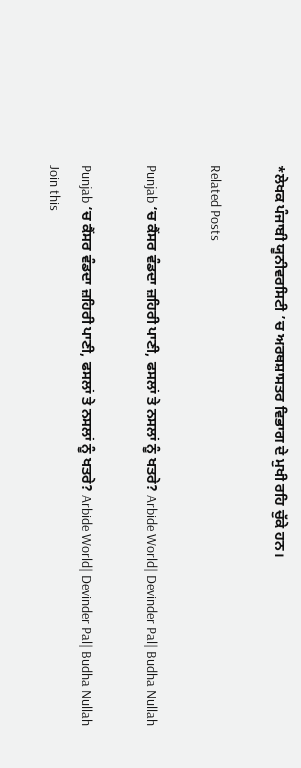*ਲੇਖਕ ਪੰਜਾਬੀ ਯੂਨੀਵਰਸਿਟੀ ’ਚ ਅਰਥਸ਼ਾਸਤਰ ਵਿਭਾਗ ਦੇ ਮੁਖੀ ਰਹਿ ਚੁੱਕੇ ਹਨ।

Related Posts

Punjab ‘ਚ ਕੈਂਸਰ ਵੰਡਦਾ ਜ਼ਹਿਰੀ ਪਾਣੀ, ਫਸਲਾਂ ਤੇ ਨਸਲਾਂ ਨੂੰ ਖਤਰੇ? Arbide World| Devinder Pal| Budha Nullah

Punjab ‘ਚ ਕੈਂਸਰ ਵੰਡਦਾ ਜ਼ਹਿਰੀ ਪਾਣੀ, ਫਸਲਾਂ ਤੇ ਨਸਲਾਂ ਨੂੰ ਖਤਰੇ? Arbide World| Devinder Pal| Budha Nullah     Join this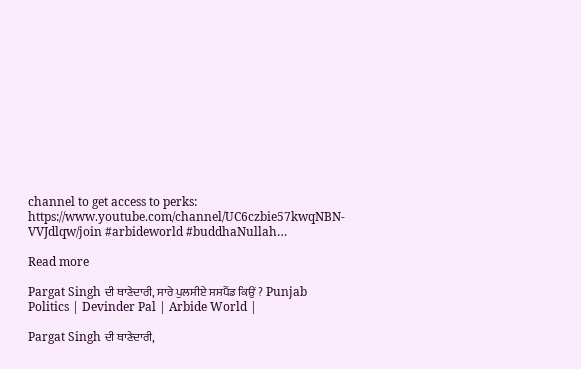channel to get access to perks: https://www.youtube.com/channel/UC6czbie57kwqNBN-VVJdlqw/join #arbideworld #buddhaNullah…

Read more

Pargat Singh ਦੀ ਥਾਣੇਦਾਰੀ, ਸਾਰੇ ਪੁਲਸੀਏ ਸਸਪੈਂਡ ਕਿਉਂ ? Punjab Politics | Devinder Pal | Arbide World |

Pargat Singh ਦੀ ਥਾਣੇਦਾਰੀ,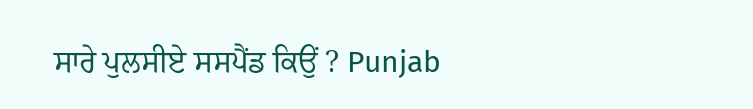ਸਾਰੇ ਪੁਲਸੀਏ ਸਸਪੈਂਡ ਕਿਉਂ ? Punjab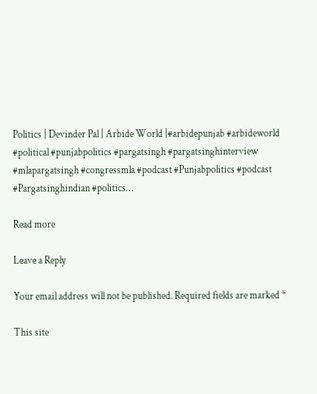Politics | Devinder Pal | Arbide World |#arbidepunjab #arbideworld #political #punjabpolitics #pargatsingh #pargatsinghinterview #mlapargatsingh #congressmla #podcast #Punjabpolitics #podcast #Pargatsinghindian #politics…

Read more

Leave a Reply

Your email address will not be published. Required fields are marked *

This site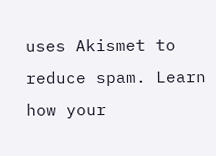uses Akismet to reduce spam. Learn how your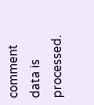comment data is processed.